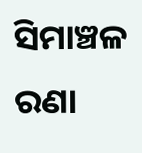ସିମାଞ୍ଚଳ ରଣା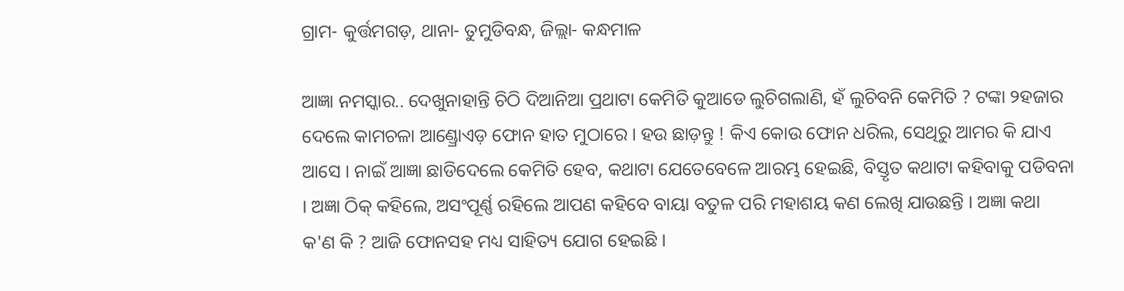ଗ୍ରାମ- କୁର୍ତ୍ତମଗଡ଼, ଥାନା- ତୁମୁଡିବନ୍ଧ, ଜିଲ୍ଲା- କନ୍ଧମାଳ

ଆଜ୍ଞା ନମସ୍କାର.. ଦେଖୁନାହାନ୍ତି ଚିଠି ଦିଆନିଆ ପ୍ରଥାଟା କେମିତି କୁଆଡେ ଲୁଚିଗଲାଣି, ହଁ ଲୁଚିବନି କେମିତି ? ଟଙ୍କା ୨ହଜାର ଦେଲେ କାମଚଳା ଆଣ୍ଡ୍ରୋଏଡ଼ ଫୋନ ହାତ ମୁଠାରେ । ହଉ ଛାଡ଼ନ୍ତୁ ! କିଏ କୋଉ ଫୋନ ଧରିଲ, ସେଥିରୁ ଆମର କି ଯାଏ ଆସେ । ନାଇଁ ଆଜ୍ଞା ଛାଡିଦେଲେ କେମିତି ହେବ, କଥାଟା ଯେତେବେଳେ ଆରମ୍ଭ ହେଇଛି, ବିସ୍ତୃତ କଥାଟା କହିବାକୁ ପଡିବନା । ଅଜ୍ଞା ଠିକ୍ କହିଲେ, ଅସଂପୂର୍ଣ୍ଣ ରହିଲେ ଆପଣ କହିବେ ବାୟା ବତୁଳ ପରି ମହାଶୟ କଣ ଲେଖି ଯାଉଛନ୍ତି । ଅଜ୍ଞା କଥା କ'ଣ କି ? ଆଜି ଫୋନସହ ମଧ୍ୟ ସାହିତ୍ୟ ଯୋଗ ହେଇଛି ।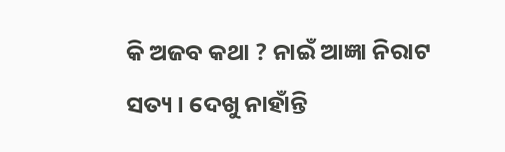କି ଅଜବ କଥା ? ନାଇଁ ଆଜ୍ଞା ନିରାଟ ସତ୍ୟ । ଦେଖୁ ନାହାଁନ୍ତି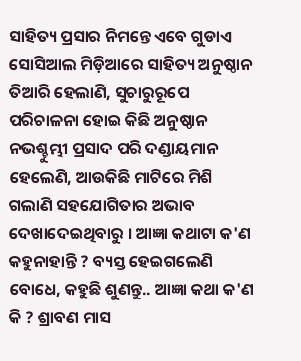ସାହିତ୍ୟ ପ୍ରସାର ନିମନ୍ତେ ଏବେ ଗୁଡାଏ ସୋସିଆଲ ମିଡ଼ିଆରେ ସାହିତ୍ୟ ଅନୁଷ୍ଠାନ ତିଆରି ହେଲାଣି, ସୁଚାରୁରୂପେ ପରିଚାଳନା ହୋଇ କିଛି ଅନୁଷ୍ଠାନ ନଭଶ୍ଚୁମ୍ଭୀ ପ୍ରସାଦ ପରି ଦଣ୍ଡାୟମାନ ହେଲେଣି, ଆଉକିଛି ମାଟିରେ ମିଶି ଗଲାଣି ସହଯୋଗିତାର ଅଭାବ ଦେଖାଦେଇଥିବାରୁ । ଆଜ୍ଞା କଥାଟା କ'ଣ କହୁନାହାନ୍ତି ? ବ୍ୟସ୍ତ ହେଇଗଲେଣି ବୋଧେ, କହୁଛି ଶୁଣନ୍ତୁ.. ଆଜ୍ଞା କଥା କ'ଣ କି ? ଶ୍ରାବଣ ମାସ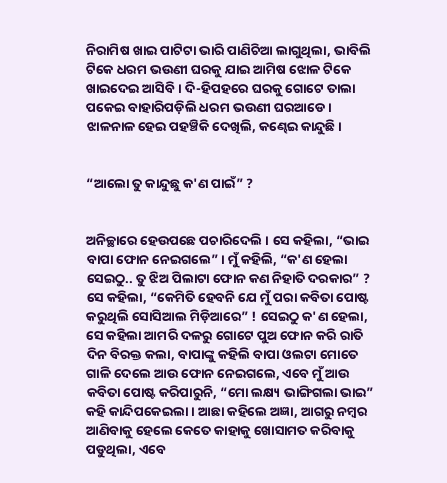ନିରାମିଷ ଖାଇ ପାଟିଟା ଭାରି ପାଣିଚିଆ ଲାଗୁଥିଲା, ଭାବିଲି ଟିକେ ଧରମ ଭଉଣୀ ଘରକୁ ଯାଇ ଆମିଷ ଝୋଳ ଟିକେ ଖାଇଦେଇ ଆସିବି । ଦି-ହିପହରେ ଘରକୁ ଗୋଟେ ତାଲା ପକେଇ ବାହାରିପଡ଼ିଲି ଧରମ ଭଉଣୀ ଘରଆଡେ । ଝାଳନାଳ ହେଇ ପହଞ୍ଚିକି ଦେଖିଲି, କଣ୍ଢେଇ କାନ୍ଦୁଛି ।


“ଆଲୋ ତୁ କାନ୍ଦୁଛୁ କ'ଣ ପାଇଁ” ?


ଅନିଚ୍ଛାରେ ହେଉପଛେ ପଚାରିଦେଲି । ସେ କହିଲା, “ଭାଇ ବାପା ଫୋନ ନେଇଗଲେ” । ମୁଁ କହିଲି, “କ'ଣ ହେଲା ସେଇଠୁ.. ତୁ ଝିଅ ପିଲାଟା ଫୋନ କଣ ନିହାତି ଦରକାର” ? ସେ କହିଲା, “କେମିତି ହେବନି ଯେ ମୁଁ ପରା କବିତା ପୋଷ୍ଟ କରୁଥିଲି ସୋସିଆଲ ମିଡ଼ିଆରେ” ! ସେଇଠୁ କ'ଣ ହେଲା, ସେ କହିଲା ଆମରି ଦଳରୁ ଗୋଟେ ପୁଅ ଫୋନ କରି ରାତି ଦିନ ବିରକ୍ତ କଲା, ବାପାଙ୍କୁ କହିଲି ବାପା ଓଲଟା ମୋତେ ଗାଳି ଦେଲେ ଆଉ ଫୋନ ନେଇଗଲେ, ଏବେ ମୁଁ ଆଉ କବିତା ପୋଷ୍ଟ କରିପାରୁନି, “ମୋ ଲକ୍ଷ୍ୟ ଭାଙ୍ଗିଗଲା ଭାଇ” କହି କାନ୍ଦିପକେଇଲା । ଆଛା କହିଲେ ଅଜ୍ଞା, ଆଗରୁ ନମ୍ବର ଆଣିବାକୁ ହେଲେ କେତେ କାହାକୁ ଖୋସାମତ କରିବାକୁ ପଡୁଥିଲା, ଏବେ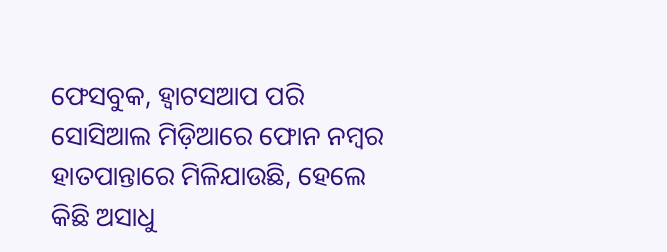ଫେସବୁକ, ହ୍ଵାଟସଆପ ପରି ସୋସିଆଲ ମିଡ଼ିଆରେ ଫୋନ ନମ୍ବର ହାତପାନ୍ତାରେ ମିଳିଯାଉଛି, ହେଲେ କିଛି ଅସାଧୁ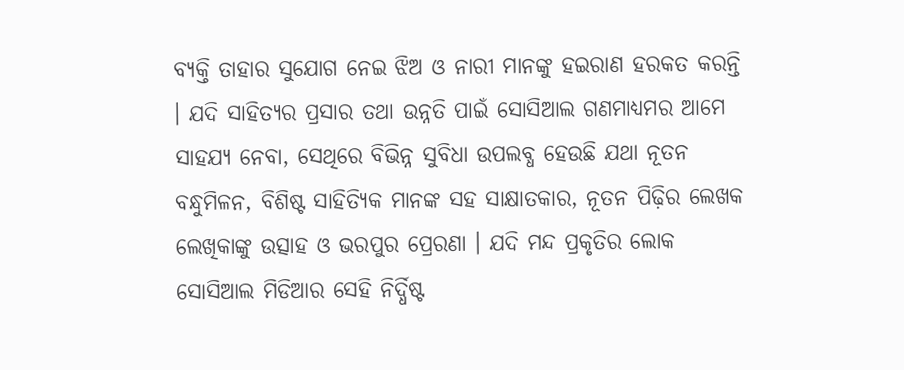ବ୍ୟକ୍ତି ତାହାର ସୁଯୋଗ ନେଇ ଝିଅ ଓ ନାରୀ ମାନଙ୍କୁ ହଇରାଣ ହରକତ କରନ୍ତି । ଯଦି ସାହିତ୍ୟର ପ୍ରସାର ତଥା ଉନ୍ନତି ପାଇଁ ସୋସିଆଲ ଗଣମାଧ୍ୟମର ଆମେ ସାହଯ୍ୟ ନେବା, ସେଥିରେ ବିଭିନ୍ନ ସୁବିଧା ଉପଲବ୍ଧ ହେଉଛି ଯଥା ନୂତନ ବନ୍ଧୁମିଳନ, ବିଶିଷ୍ଟ ସାହିତ୍ୟିକ ମାନଙ୍କ ସହ ସାକ୍ଷାତକାର, ନୂତନ ପିଢ଼ିର ଲେଖକ ଲେଖିକାଙ୍କୁ ଉତ୍ସାହ ଓ ଭରପୁର ପ୍ରେରଣା । ଯଦି ମନ୍ଦ ପ୍ରକୃତିର ଲୋକ ସୋସିଆଲ ମିଡିଆର ସେହି ନିର୍ଦ୍ଧିଷ୍ଟ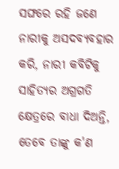ସଙ୍ଘରେ ରହି ଜଣେ ନାରୀକୁ ଅସଦବ୍ୟବହାର କରି, ନାରୀ କବିଟିକୁ ସାହିତ୍ୟର ଅଗ୍ରଗତି କ୍ଷେତ୍ରରେ ବାଧା ଦିଅନ୍ତି, ତେବେ ତାଙ୍କୁ କ'ଣ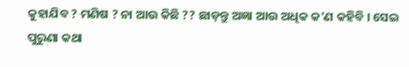କୁହାଯିବ ? ମଣିଷ ? ନା ଆଉ କିଛି ?? ଛାଡ଼ନ୍ତୁ ଅଜ୍ଞା ଆଉ ଅଧିକ କ'ଣ କହିବି । ସେଇ ପୁରୁଣା କଥା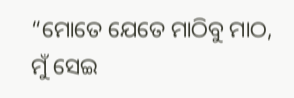“ମୋତେ ଯେତେ ମାଠିବୁ ମାଠ, ମୁଁ ସେଇ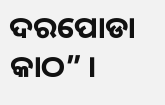ଦରପୋଡା କାଠ” ।